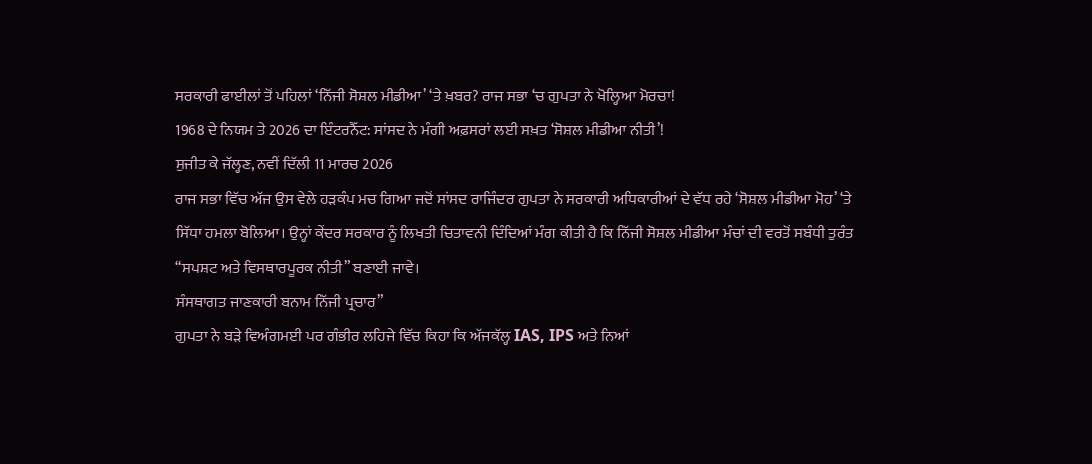ਸਰਕਾਰੀ ਫਾਈਲਾਂ ਤੋਂ ਪਹਿਲਾਂ ‘ਨਿੱਜੀ ਸੋਸ਼ਲ ਮੀਡੀਆ’ ‘ਤੇ ਖ਼ਬਰ? ਰਾਜ ਸਭਾ ‘ਚ ਗੁਪਤਾ ਨੇ ਖੋਲ੍ਹਿਆ ਮੋਰਚਾ!
1968 ਦੇ ਨਿਯਮ ਤੇ 2026 ਦਾ ਇੰਟਰਨੈੱਟ: ਸਾਂਸਦ ਨੇ ਮੰਗੀ ਅਫ਼ਸਰਾਂ ਲਈ ਸਖ਼ਤ ‘ਸੋਸ਼ਲ ਮੀਡੀਆ ਨੀਤੀ’!
ਸੁਜੀਤ ਕੇ ਜੱਲ੍ਹਣ, ਨਵੀਂ ਦਿੱਲੀ 11 ਮਾਰਚ 2026
ਰਾਜ ਸਭਾ ਵਿੱਚ ਅੱਜ ਉਸ ਵੇਲੇ ਹੜਕੰਪ ਮਚ ਗਿਆ ਜਦੋਂ ਸਾਂਸਦ ਰਾਜਿੰਦਰ ਗੁਪਤਾ ਨੇ ਸਰਕਾਰੀ ਅਧਿਕਾਰੀਆਂ ਦੇ ਵੱਧ ਰਹੇ ‘ਸੋਸ਼ਲ ਮੀਡੀਆ ਮੋਹ’ ‘ਤੇ ਸਿੱਧਾ ਹਮਲਾ ਬੋਲਿਆ। ਉਨ੍ਹਾਂ ਕੇਂਦਰ ਸਰਕਾਰ ਨੂੰ ਲਿਖਤੀ ਚਿਤਾਵਨੀ ਦਿੰਦਿਆਂ ਮੰਗ ਕੀਤੀ ਹੈ ਕਿ ਨਿੱਜੀ ਸੋਸ਼ਲ ਮੀਡੀਆ ਮੰਚਾਂ ਦੀ ਵਰਤੋਂ ਸਬੰਧੀ ਤੁਰੰਤ “ਸਪਸ਼ਟ ਅਤੇ ਵਿਸਥਾਰਪੂਰਕ ਨੀਤੀ” ਬਣਾਈ ਜਾਵੇ।
ਸੰਸਥਾਗਤ ਜਾਣਕਾਰੀ ਬਨਾਮ ਨਿੱਜੀ ਪ੍ਰਚਾਰ”
ਗੁਪਤਾ ਨੇ ਬੜੇ ਵਿਅੰਗਮਈ ਪਰ ਗੰਭੀਰ ਲਹਿਜੇ ਵਿੱਚ ਕਿਹਾ ਕਿ ਅੱਜਕੱਲ੍ਹ IAS, IPS ਅਤੇ ਨਿਆਂ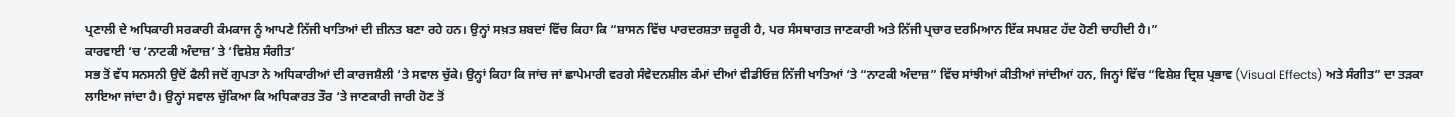ਪ੍ਰਣਾਲੀ ਦੇ ਅਧਿਕਾਰੀ ਸਰਕਾਰੀ ਕੰਮਕਾਜ ਨੂੰ ਆਪਣੇ ਨਿੱਜੀ ਖਾਤਿਆਂ ਦੀ ਜ਼ੀਨਤ ਬਣਾ ਰਹੇ ਹਨ। ਉਨ੍ਹਾਂ ਸਖ਼ਤ ਸ਼ਬਦਾਂ ਵਿੱਚ ਕਿਹਾ ਕਿ “ਸ਼ਾਸਨ ਵਿੱਚ ਪਾਰਦਰਸ਼ਤਾ ਜ਼ਰੂਰੀ ਹੈ, ਪਰ ਸੰਸਥਾਗਤ ਜਾਣਕਾਰੀ ਅਤੇ ਨਿੱਜੀ ਪ੍ਰਚਾਰ ਦਰਮਿਆਨ ਇੱਕ ਸਪਸ਼ਟ ਹੱਦ ਹੋਣੀ ਚਾਹੀਦੀ ਹੈ।”
ਕਾਰਵਾਈ ‘ਚ ‘ਨਾਟਕੀ ਅੰਦਾਜ਼’ ਤੇ ‘ਵਿਸ਼ੇਸ਼ ਸੰਗੀਤ’
ਸਭ ਤੋਂ ਵੱਧ ਸਨਸਨੀ ਉਦੋਂ ਫੈਲੀ ਜਦੋਂ ਗੁਪਤਾ ਨੇ ਅਧਿਕਾਰੀਆਂ ਦੀ ਕਾਰਜਸ਼ੈਲੀ ‘ਤੇ ਸਵਾਲ ਚੁੱਕੇ। ਉਨ੍ਹਾਂ ਕਿਹਾ ਕਿ ਜਾਂਚ ਜਾਂ ਛਾਪੇਮਾਰੀ ਵਰਗੇ ਸੰਵੇਦਨਸ਼ੀਲ ਕੰਮਾਂ ਦੀਆਂ ਵੀਡੀਓਜ਼ ਨਿੱਜੀ ਖਾਤਿਆਂ ‘ਤੇ “ਨਾਟਕੀ ਅੰਦਾਜ਼” ਵਿੱਚ ਸਾਂਝੀਆਂ ਕੀਤੀਆਂ ਜਾਂਦੀਆਂ ਹਨ, ਜਿਨ੍ਹਾਂ ਵਿੱਚ “ਵਿਸ਼ੇਸ਼ ਦ੍ਰਿਸ਼ ਪ੍ਰਭਾਵ (Visual Effects) ਅਤੇ ਸੰਗੀਤ” ਦਾ ਤੜਕਾ ਲਾਇਆ ਜਾਂਦਾ ਹੈ। ਉਨ੍ਹਾਂ ਸਵਾਲ ਚੁੱਕਿਆ ਕਿ ਅਧਿਕਾਰਤ ਤੌਰ ‘ਤੇ ਜਾਣਕਾਰੀ ਜਾਰੀ ਹੋਣ ਤੋਂ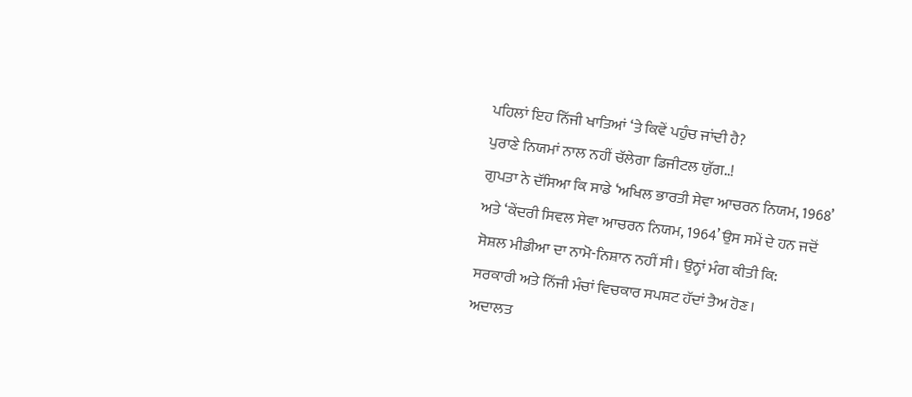ਪਹਿਲਾਂ ਇਹ ਨਿੱਜੀ ਖਾਤਿਆਂ ‘ਤੇ ਕਿਵੇਂ ਪਹੁੰਚ ਜਾਂਦੀ ਹੈ?
ਪੁਰਾਣੇ ਨਿਯਮਾਂ ਨਾਲ ਨਹੀਂ ਚੱਲੇਗਾ ਡਿਜੀਟਲ ਯੁੱਗ..!
ਗੁਪਤਾ ਨੇ ਦੱਸਿਆ ਕਿ ਸਾਡੇ ‘ਅਖਿਲ ਭਾਰਤੀ ਸੇਵਾ ਆਚਰਨ ਨਿਯਮ, 1968’ ਅਤੇ ‘ਕੇਂਦਰੀ ਸਿਵਲ ਸੇਵਾ ਆਚਰਨ ਨਿਯਮ, 1964’ ਉਸ ਸਮੇਂ ਦੇ ਹਨ ਜਦੋਂ ਸੋਸ਼ਲ ਮੀਡੀਆ ਦਾ ਨਾਮੋ-ਨਿਸ਼ਾਨ ਨਹੀਂ ਸੀ। ਉਨ੍ਹਾਂ ਮੰਗ ਕੀਤੀ ਕਿ:
ਸਰਕਾਰੀ ਅਤੇ ਨਿੱਜੀ ਮੰਚਾਂ ਵਿਚਕਾਰ ਸਪਸ਼ਟ ਹੱਦਾਂ ਤੈਅ ਹੋਣ।
ਅਦਾਲਤ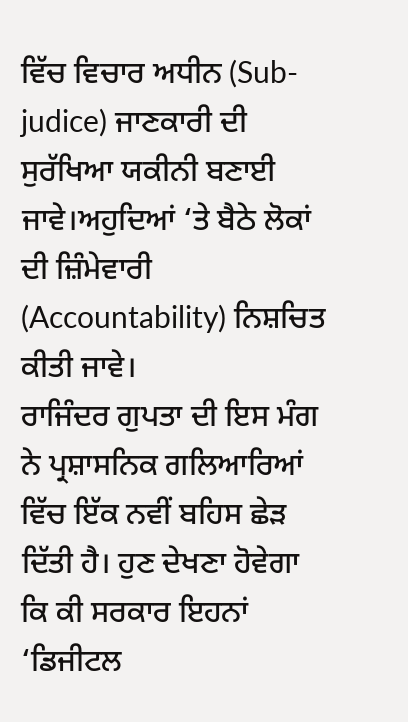ਵਿੱਚ ਵਿਚਾਰ ਅਧੀਨ (Sub-judice) ਜਾਣਕਾਰੀ ਦੀ ਸੁਰੱਖਿਆ ਯਕੀਨੀ ਬਣਾਈ ਜਾਵੇ।ਅਹੁਦਿਆਂ ‘ਤੇ ਬੈਠੇ ਲੋਕਾਂ ਦੀ ਜ਼ਿੰਮੇਵਾਰੀ (Accountability) ਨਿਸ਼ਚਿਤ ਕੀਤੀ ਜਾਵੇ।
ਰਾਜਿੰਦਰ ਗੁਪਤਾ ਦੀ ਇਸ ਮੰਗ ਨੇ ਪ੍ਰਸ਼ਾਸਨਿਕ ਗਲਿਆਰਿਆਂ ਵਿੱਚ ਇੱਕ ਨਵੀਂ ਬਹਿਸ ਛੇੜ ਦਿੱਤੀ ਹੈ। ਹੁਣ ਦੇਖਣਾ ਹੋਵੇਗਾ ਕਿ ਕੀ ਸਰਕਾਰ ਇਹਨਾਂ ‘ਡਿਜੀਟਲ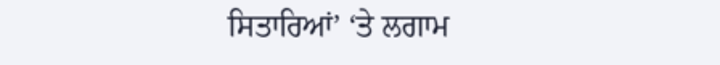ਸਿਤਾਰਿਆਂ’ ‘ਤੇ ਲਗਾਮ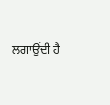ਲਗਾਉਂਦੀ ਹੈ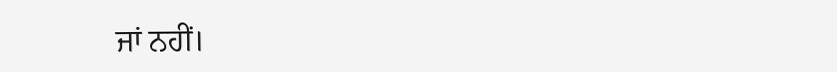ਜਾਂ ਨਹੀਂ।